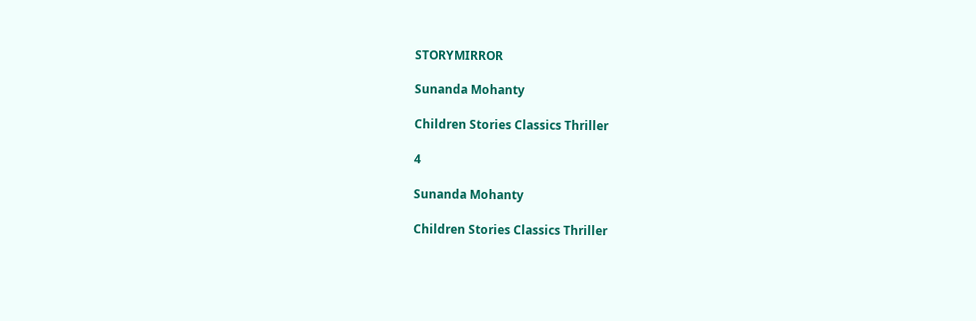STORYMIRROR

Sunanda Mohanty

Children Stories Classics Thriller

4

Sunanda Mohanty

Children Stories Classics Thriller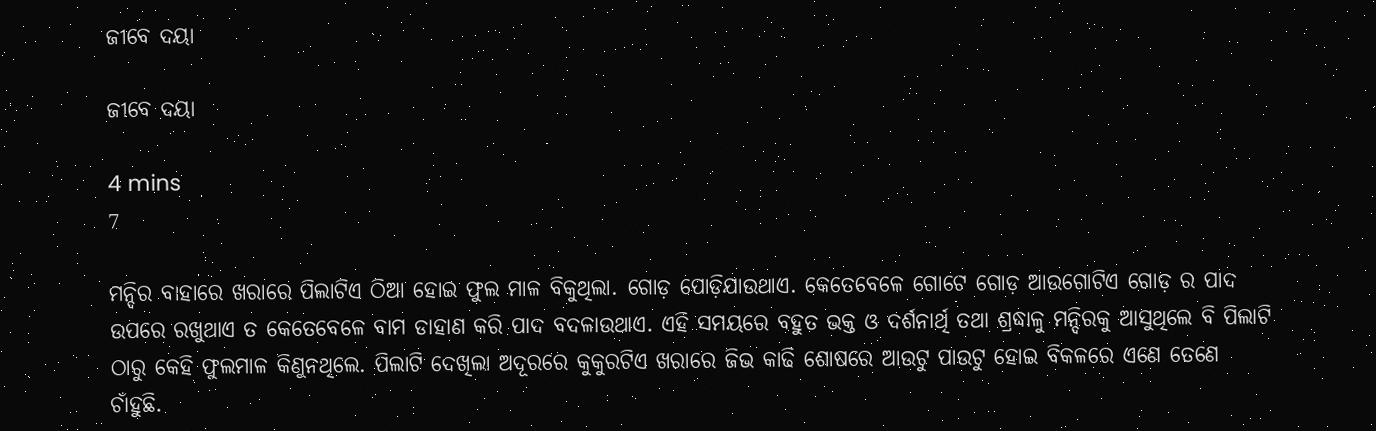ଜୀବେ ଦୟା

ଜୀବେ ଦୟା

4 mins
7

ମନ୍ଦିର ବାହାରେ ଖରାରେ ପିଲାଟିଏ ଠିଆ ହୋଇ ଫୁଲ ମାଳ ବିକୁଥିଲା. ଗୋଡ଼ ପୋଡ଼ିଯାଉଥାଏ. କେତେବେଳେ ଗୋଟେ ଗୋଡ଼ ଆଉଗୋଟିଏ ଗୋଡ଼ ର ପାଦ ଉପରେ ରଖୁଥାଏ ତ କେତେବେଳେ ବାମ ଡାହାଣ କରି ପାଦ ବଦଳାଉଥାଏ. ଏହି ସମୟରେ ବହୁତ ଭକ୍ତ ଓ ଦର୍ଶନାର୍ଥି ତଥା ଶ୍ରଦ୍ଧାଳୁ ମନ୍ଦିରକୁ ଆସୁଥିଲେ ବି ପିଲାଟି ଠାରୁ କେହି ଫୁଲମାଳ କିଣୁନଥିଲେ. ପିଲାଟି ଦେଖିଲା ଅଦୂରରେ କୁକୁରଟିଏ ଖରାରେ ଜିଭ କାଢି ଶୋଷରେ ଆଉଟୁ ପାଉଟୁ ହୋଇ ବିକଳରେ ଏଣେ ତେଣେ ଚାଁହୁଛି.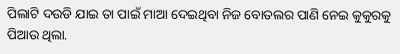ପିଲାଟି ଦଉଡି ଯାଇ ତା ପାଇଁ ମାଆ ଦେଇଥିବା ନିଜ ବୋତଲର ପାଣି ନେଇ କୁକୁରକୁ ପିଆଉ ଥିଲା.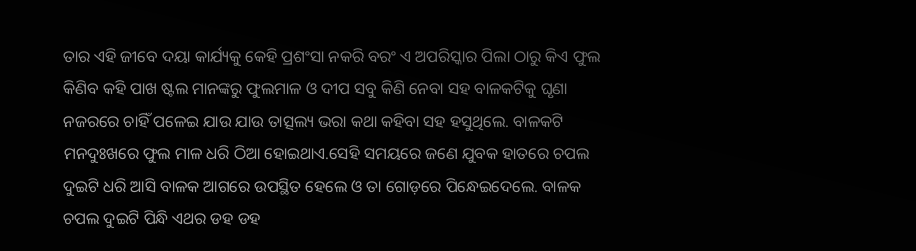ତାର ଏହି ଜୀବେ ଦୟା କାର୍ଯ୍ୟକୁ କେହି ପ୍ରଶଂସା ନକରି ବରଂ ଏ ଅପରିସ୍କାର ପିଲା ଠାରୁ କିଏ ଫୁଲ କିଣିବ କହି ପାଖ ଷ୍ଟଲ ମାନଙ୍କରୁ ଫୁଲମାଳ ଓ ଦୀପ ସବୁ କିଣି ନେବା ସହ ବାଳକଟିକୁ ଘୃଣା ନଜରରେ ଚାହିଁ ପଳେଇ ଯାଉ ଯାଉ ତାତ୍ସଲ୍ୟ ଭରା କଥା କହିବା ସହ ହସୁଥିଲେ. ବାଳକଟି ମନଦୁଃଖରେ ଫୁଲ ମାଳ ଧରି ଠିଆ ହୋଇଥାଏ.ସେହି ସମୟରେ ଜଣେ ଯୁବକ ହାତରେ ଚପଲ ଦୁଇଟି ଧରି ଆସି ବାଳକ ଆଗରେ ଉପସ୍ଥିତ ହେଲେ ଓ ତା ଗୋଡ଼ରେ ପିନ୍ଧେଇଦେଲେ. ବାଳକ ଚପଲ ଦୁଇଟି ପିନ୍ଧି ଏଥର ଡହ ଡହ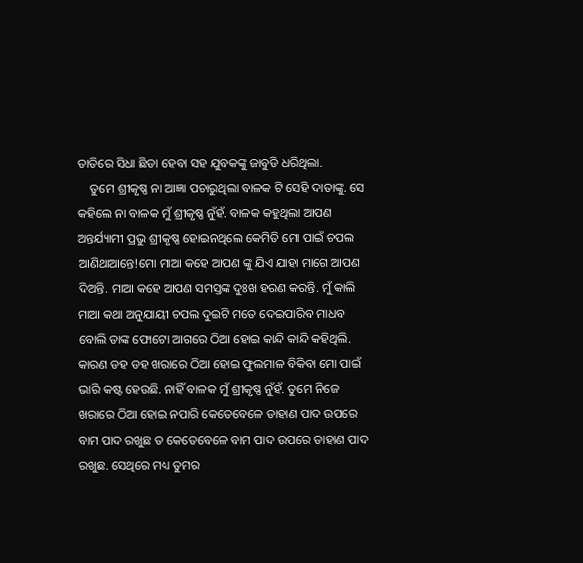ତାତିରେ ସିଧା ଛିଡା ହେବା ସହ ଯୁବକଙ୍କୁ ଜାବୁଡି ଧରିଥିଲା.
    ତୁମେ ଶ୍ରୀକୃଷ୍ଣ ନା ଆଜ୍ଞା ପଚାରୁଥିଲା ବାଳକ ଟି ସେହି ଦାତାଙ୍କୁ. ସେ କହିଲେ ନା ବାଳକ ମୁଁ ଶ୍ରୀକୃଷ୍ଣ ନୁଁହଁ. ବାଳକ କହୁଥିଲା ଆପଣ ଅନ୍ତର୍ଯ୍ୟାମୀ ପ୍ରଭୁ ଶ୍ରୀକୃଷ୍ଣ ହୋଇନଥିଲେ କେମିତି ମୋ ପାଇଁ ଚପଲ ଆଣିଥାଆନ୍ତେ!ମୋ ମାଆ କହେ ଆପଣ ଙ୍କୁ ଯିଏ ଯାହା ମାଗେ ଆପଣ ଦିଅନ୍ତି. ମାଆ କହେ ଆପଣ ସମସ୍ତଙ୍କ ଦୁଃଖ ହରଣ କରନ୍ତି. ମୁଁ କାଲି ମାଆ କଥା ଅନୁଯାୟୀ ଚପଲ ଦୁଇଟି ମତେ ଦେଇପାରିବ ମାଧବ ବୋଲି ତାଙ୍କ ଫୋଟୋ ଆଗରେ ଠିଆ ହୋଇ କାନ୍ଦି କାନ୍ଦି କହିଥିଲି. କାରଣ ଡହ ଡହ ଖରାରେ ଠିଆ ହୋଇ ଫୁଲମାଳ ବିକିବା ମୋ ପାଇଁ ଭାରି କଷ୍ଟ ହେଉଛି. ନାହିଁ ବାଳକ ମୁଁ ଶ୍ରୀକୃଷ୍ଣ ନୁଁହଁ. ତୁମେ ନିଜେ ଖରାରେ ଠିଆ ହୋଇ ନପାରି କେତେବେଳେ ଡାହାଣ ପାଦ ଉପରେ ବାମ ପାଦ ରଖୁଛ ତ କେତେବେଳେ ବାମ ପାଦ ଉପରେ ଡାହାଣ ପାଦ ରଖୁଛ. ସେଥିରେ ମଧ୍ୟ ତୁମର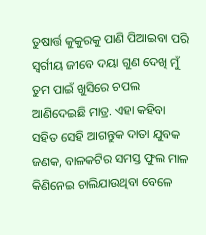ତୁଷାର୍ତ୍ତ କୁକୁରକୁ ପାଣି ପିଆଇବା ପରି ସ୍ବର୍ଗୀୟ ଜୀବେ ଦୟା ଗୁଣ ଦେଖି ମୁଁ ତୁମ ପାଇଁ ଖୁସିରେ ଚପଲ ଆଣିଦେଇଛି ମାତ୍ର. ଏହା କହିବା ସହିତ ସେହି ଆଗନ୍ତୁକ ଦାତା ଯୁବକ ଜଣକ, ବାଳକଟିର ସମସ୍ତ ଫୁଲ ମାଳ କିଣିନେଇ ଚାଲିଯାଉଥିବା ବେଳେ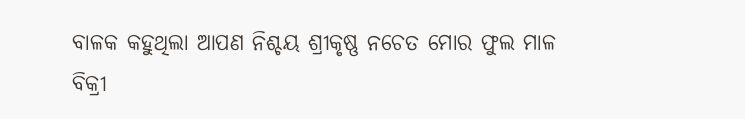ବାଳକ କହୁଥିଲା ଆପଣ ନିଶ୍ଚୟ ଶ୍ରୀକୃଷ୍ଣ ନଚେତ ମୋର ଫୁଲ ମାଳ ବିକ୍ରୀ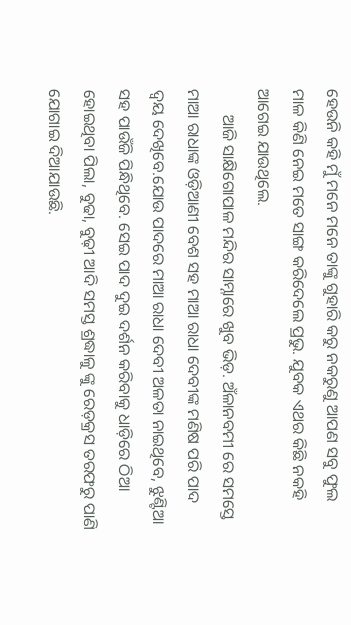ହେଉନି କହି ମୁଁ ମନେ ମନେ ତାଙ୍କୁ ଗୁହାରି କରୁ ନକରୁଣୁ ଆପଣ ସବୁ ଫୁଲ ମାଳ କିଣି ନେଇ ମତେ ସାଙ୍ଗ କରିଦେଲେ ପ୍ରଭୁ. ଯୁବକ ଏଥର କିଛି ନକହି ଆଗେଇ ଯାଉଥିଲେ.
      ଆଜି ସାକ୍ଷିଗୋପାଳ ମନ୍ଦିର ସାମ୍ନାରେ ଖୁବ ଭିଡ଼. ଅଁଳାନବମୀ ରେ ସମସ୍ତେ ମାଆ ରାଧାଙ୍କ ଓଡ଼ିଆଣୀ ବେଶ ସହ ମାଆ ରାଧା ଦେବୀଙ୍କ ମଣିଷ ପରି ପାଦ ଦ୍ବୟ ଦେଖିବେ.ଯୋଉ ପାଦରେ ମାଆ ରାଧା ଦେବୀ ଅଳତା ନାଇଥିବେ, ଝୁଣ୍ଟିଆ ସହ ପାଉଁଜି ପିନ୍ଧିଥିବେ. ସେଇ ପାଦ ଦୁଇ ଦର୍ଶନ କରିବାକୁ ଧାଡ଼ିରେ ଠିଆ ହୋଇଥିବା ପିଲା, ବୁଢା, ବୁଢ଼ୀ ଆଦି ସମସ୍ତ ଶ୍ରଦ୍ଧାଳୁ ଙ୍କୁ ରେଡ଼କ୍ରସ ତରଫରୁ ପାଣି ଯୋଗାଇ ଦିଆଯାଉଛି.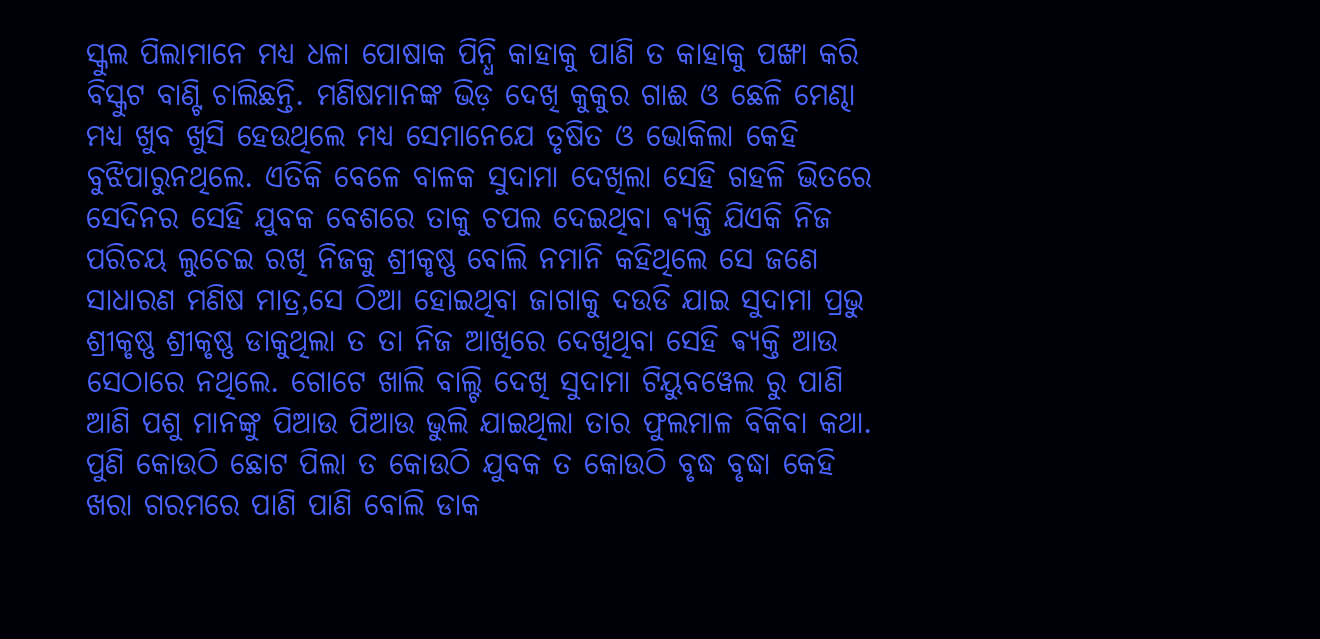ସ୍କୁଲ ପିଲାମାନେ ମଧ୍ୟ ଧଳା ପୋଷାକ ପିନ୍ଧି କାହାକୁ ପାଣି ତ କାହାକୁ ପଙ୍ଖା କରି ବିସ୍କୁଟ ବାଣ୍ଟି ଚାଲିଛନ୍ତି. ମଣିଷମାନଙ୍କ ଭିଡ଼ ଦେଖି କୁକୁର ଗାଈ ଓ ଛେଳି ମେଣ୍ଢା ମଧ୍ୟ ଖୁବ ଖୁସି ହେଉଥିଲେ ମଧ୍ୟ ସେମାନେଯେ ତୃଷିତ ଓ ଭୋକିଲା କେହି ବୁଝିପାରୁନଥିଲେ. ଏତିକି ବେଳେ ବାଳକ ସୁଦାମା ଦେଖିଲା ସେହି ଗହଳି ଭିତରେ ସେଦିନର ସେହି ଯୁବକ ବେଶରେ ତାକୁ ଚପଲ ଦେଇଥିବା ଵ୍ୟକ୍ତି ଯିଏକି ନିଜ ପରିଚୟ ଲୁଚେଇ ରଖି ନିଜକୁ ଶ୍ରୀକୃଷ୍ଣ ବୋଲି ନମାନି କହିଥିଲେ ସେ ଜଣେ ସାଧାରଣ ମଣିଷ ମାତ୍ର,ସେ ଠିଆ ହୋଇଥିବା ଜାଗାକୁ ଦଉଡି ଯାଇ ସୁଦାମା ପ୍ରଭୁ ଶ୍ରୀକୃଷ୍ଣ ଶ୍ରୀକୃଷ୍ଣ ଡାକୁଥିଲା ତ ତା ନିଜ ଆଖିରେ ଦେଖିଥିବା ସେହି ଵ୍ୟକ୍ତି ଆଉ ସେଠାରେ ନଥିଲେ. ଗୋଟେ ଖାଲି ବାଲ୍ଟି ଦେଖି ସୁଦାମା ଟିୟୁବୱେଲ ରୁ ପାଣି ଆଣି ପଶୁ ମାନଙ୍କୁ ପିଆଉ ପିଆଉ ଭୁଲି ଯାଇଥିଲା ତାର ଫୁଲମାଳ ବିକିବା କଥା. ପୁଣି କୋଉଠି ଛୋଟ ପିଲା ତ କୋଉଠି ଯୁବକ ତ କୋଉଠି ବୃଦ୍ଧ ବୃଦ୍ଧା କେହି ଖରା ଗରମରେ ପାଣି ପାଣି ବୋଲି ଡାକ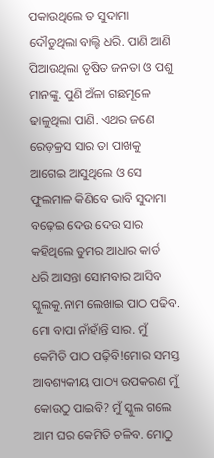ପକାଉଥିଲେ ତ ସୁଦାମା ଦୌଡୁଥିଲା ବାଲ୍ଟି ଧରି. ପାଣି ଆଣି ପିଆଉଥିଲା ତୃଷିତ ଜନତା ଓ ପଶୁ ମାନଙ୍କୁ. ପୁଣି ଅଁଳା ଗଛମୂଳେ ଢାଳୁଥିଲା ପାଣି. ଏଥର ଜଣେ ରେଡ଼କ୍ରସ ସାର ତା ପାଖକୁ ଆଗେଇ ଆସୁଥିଲେ ଓ ସେ ଫୁଲମାଳ କିଣିବେ ଭାବି ସୁଦାମା ବଢ଼େଇ ଦେଉ ଦେଉ ସାର କହିଥିଲେ ତୁମର ଆଧାର କାର୍ଡ ଧରି ଆସନ୍ତା ସୋମବାର ଆସିବ ସ୍କୁଲକୁ.ନାମ ଲେଖାଇ ପାଠ ପଢିବ. ମୋ ବାପା ନାଁହାଁନ୍ତି ସାର. ମୁଁ କେମିତି ପାଠ ପଢ଼ିବି!ମୋର ସମସ୍ତ ଆବଶ୍ୟକୀୟ ପାଠ୍ୟ ଉପକରଣ ମୁଁ କୋଉଠୁ ପାଇବି? ମୁଁ ସ୍କୁଲ ଗଲେ ଆମ ଘର କେମିତି ଚଳିବ. ମୋଠୁ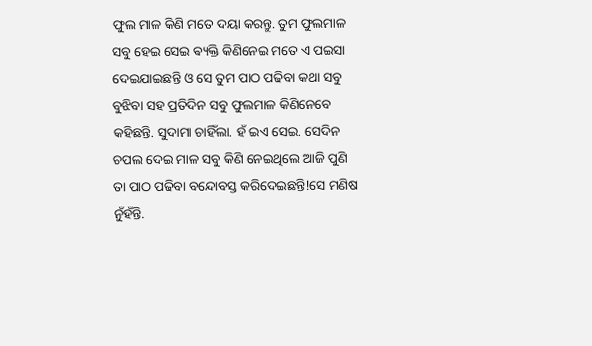ଫୁଲ ମାଳ କିଣି ମତେ ଦୟା କରନ୍ତୁ. ତୁମ ଫୁଲମାଳ ସବୁ ହେଇ ସେଇ ଵ୍ୟକ୍ତି କିଣିନେଇ ମତେ ଏ ପଇସା ଦେଇଯାଇଛନ୍ତି ଓ ସେ ତୁମ ପାଠ ପଢିବା କଥା ସବୁ ବୁଝିବା ସହ ପ୍ରତିଦିନ ସବୁ ଫୁଲମାଳ କିଣିନେବେ କହିଛନ୍ତି. ସୁଦାମା ଚାହିଁଲା. ହଁ ଇଏ ସେଇ. ସେଦିନ ଚପଲ ଦେଇ ମାଳ ସବୁ କିଣି ନେଇଥିଲେ ଆଜି ପୁଣି ତା ପାଠ ପଢିବା ବନ୍ଦୋବସ୍ତ କରିଦେଇଛନ୍ତି!ସେ ମଣିଷ ନୁଁହଁନ୍ତି.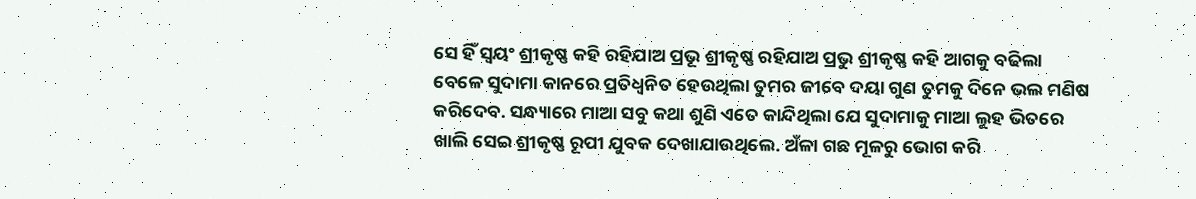ସେ ହିଁ ସ୍ୱୟଂ ଶ୍ରୀକୃଷ୍ଣ କହି ରହିଯାଅ ପ୍ରଭୂ ଶ୍ରୀକୃଷ୍ଣ ରହିଯାଅ ପ୍ରଭୁ ଶ୍ରୀକୃଷ୍ଣ କହି ଆଗକୁ ବଢିଲା ବେଳେ ସୁଦାମା କାନରେ ପ୍ରତିଧ୍ୱନିତ ହେଉଥିଲା ତୁମର ଜୀବେ ଦୟା ଗୁଣ ତୁମକୁ ଦିନେ ଭଲ ମଣିଷ କରିଦେବ. ସନ୍ଧ୍ୟାରେ ମାଆ ସବୁ କଥା ଶୁଣି ଏତେ କାନ୍ଦିଥିଲା ଯେ ସୁଦାମାକୁ ମାଆ ଲୁହ ଭିତରେ ଖାଲି ସେଇ ଶ୍ରୀକୃଷ୍ଣ ରୂପୀ ଯୁବକ ଦେଖାଯାଉଥିଲେ. ଅଁଳା ଗଛ ମୂଳରୁ ଭୋଗ କରି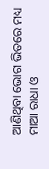ଆଣିଥିବା ଭୋଗ ଭିତରେ ମଧ୍ୟ ମାଆ ରାଧା ଓ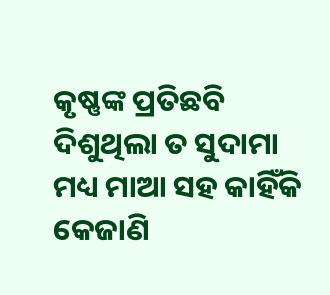କୃଷ୍ଣଙ୍କ ପ୍ରତିଛବି ଦିଶୁଥିଲା ତ ସୁଦାମା ମଧ୍ୟ ମାଆ ସହ କାହିଁକି କେଜାଣି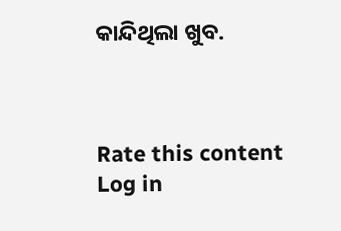କାନ୍ଦିଥିଲା ଖୁବ.



Rate this content
Log in